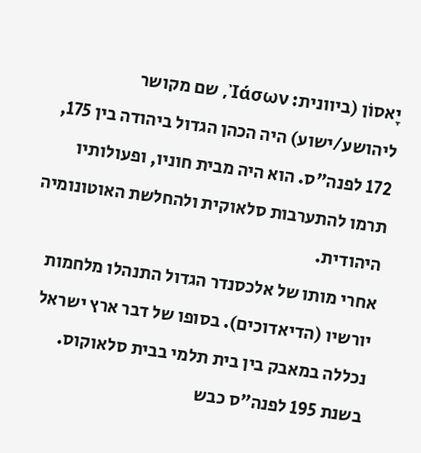יָאסוֹן (ביוונית: Ἰάσων, שם מקושר ליהושע/ישוע) היה הכהן הגדול ביהודה בין 175, 172 לפנה"ס. הוא היה מבית חוניו, ופעולותיו תרמו להתערבות סלאוקית ולהחלשת האוטונומיה היהודית.
אחרי מותו של אלכסנדר הגדול התנהלו מלחמות יורשיו (הדיאדוכים). בסופו של דבר ארץ ישראל נכללה במאבק בין בית תלמי בבית סלאוקוס. בשנת 195 לפנה"ס כבש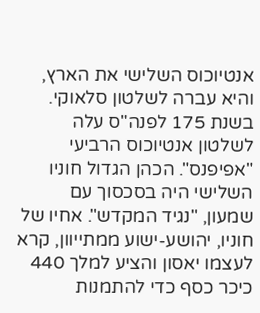אנטיוכוס השלישי את הארץ, והיא עברה לשלטון סלאוקי.
בשנת 175 לפנה"ס עלה לשלטון אנטיוכוס הרביעי "אפיפנס". הכהן הגדול חוניו השלישי היה בסכסוך עם שמעון, "נגיד המקדש". אחיו של חוניו, יהושע-ישוע ממתייוון, קרא לעצמו יאסון והציע למלך 440 כיכר כסף כדי להתמנות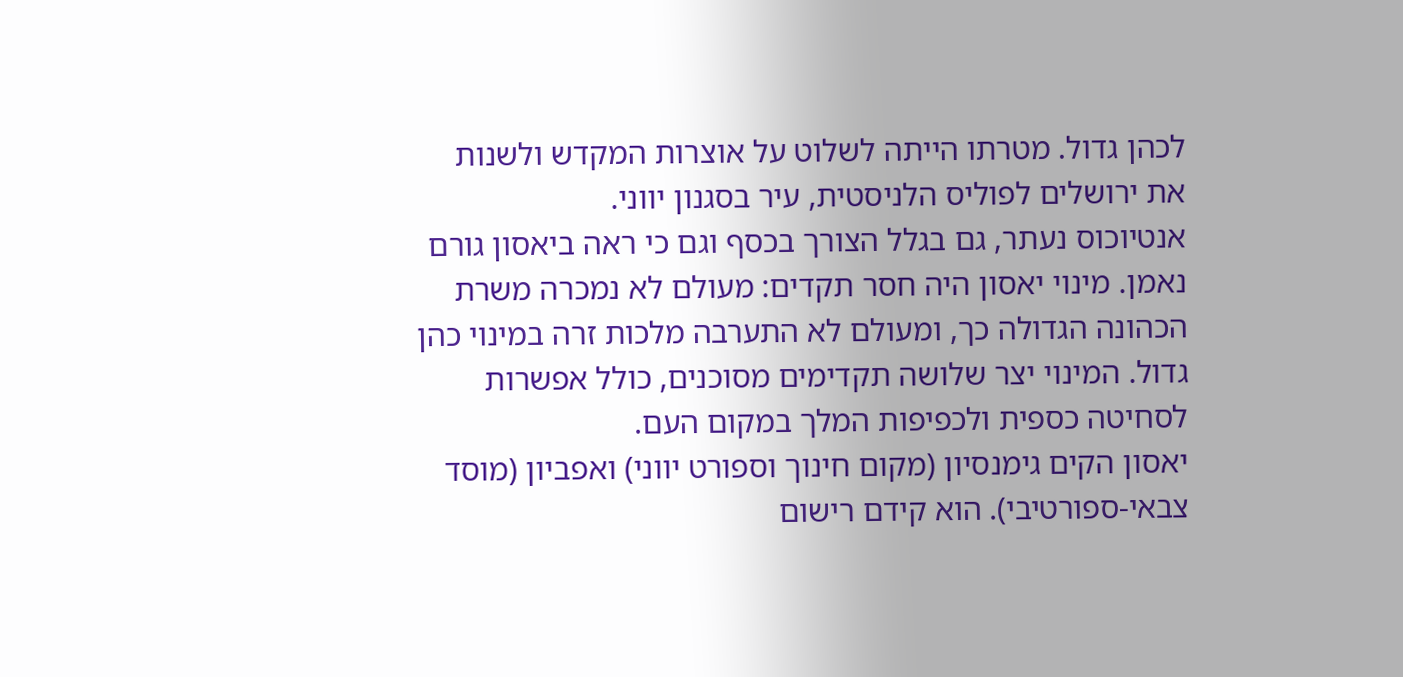לכהן גדול. מטרתו הייתה לשלוט על אוצרות המקדש ולשנות את ירושלים לפוליס הלניסטית, עיר בסגנון יווני.
אנטיוכוס נעתר, גם בגלל הצורך בכסף וגם כי ראה ביאסון גורם נאמן. מינוי יאסון היה חסר תקדים: מעולם לא נמכרה משרת הכהונה הגדולה כך, ומעולם לא התערבה מלכות זרה במינוי כהן גדול. המינוי יצר שלושה תקדימים מסוכנים, כולל אפשרות לסחיטה כספית ולכפיפות המלך במקום העם.
יאסון הקים גימנסיון (מקום חינוך וספורט יווני) ואפביון (מוסד צבאי-ספורטיבי). הוא קידם רישום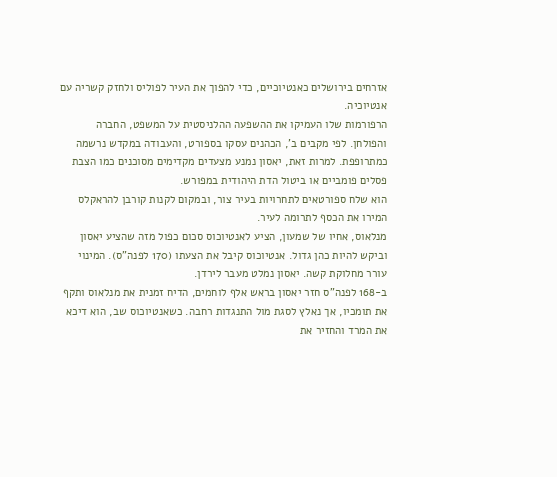אזרחים בירושלים כאנטיוכיים, כדי להפוך את העיר לפוליס ולחזק קשריה עם אנטיוכיה.
הרפורמות שלו העמיקו את ההשפעה ההלניסטית על המשפט, החברה והפולחן. לפי מקבים ב', הכהנים עסקו בספורט, והעבודה במקדש נרשמה כמתרופפת. למרות זאת, יאסון נמנע מצעדים מקדימים מסוכנים כמו הצבת פסלים פומביים או ביטול הדת היהודית במפורש.
הוא שלח ספורטאים לתחרויות בעיר צור, ובמקום לקנות קורבן להראקלס המירו את הכסף לתרומה לעיר.
מנלאוס, אחיו של שמעון, הציע לאנטיוכוס סכום כפול מזה שהציע יאסון וביקש להיות כהן גדול. אנטיוכוס קיבל את הצעתו (170 לפנה"ס). המינוי עורר מחלוקת קשה. יאסון נמלט מעבר לירדן.
ב-168 לפנה"ס חזר יאסון בראש אלף לוחמים, הדיח זמנית את מנלאוס ותקף את תומכיו, אך נאלץ לסגת מול התנגדות רחבה. כשאנטיוכוס שב, הוא דיכא את המרד והחזיר את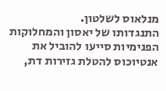מנלאוס לשלטון.
התנגדותו של יאסון והמחלוקות הפנימיות סייעו להוביל את אנטיוכוס להטלת גזירות דת,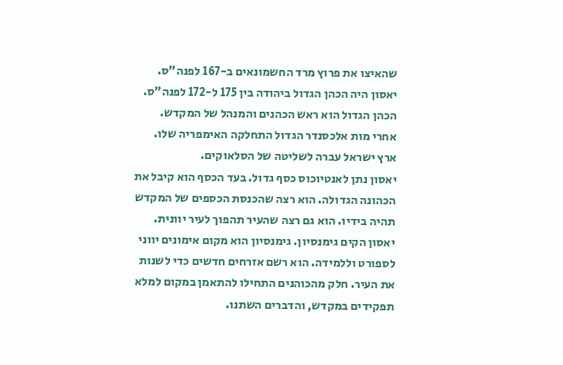שהאיצו את פרוץ מרד החשמונאים ב-167 לפנה"ס.
יאסון היה הכהן הגדול ביהודה בין 175 ל-172 לפנה"ס. הכהן הגדול הוא ראש הכהנים והמנהל של המקדש.
אחרי מות אלכסנדר הגדול התחלקה האימפריה שלו. ארץ ישראל עברה לשליטה של הסלאוקים.
יאסון נתן לאנטיוכוס כסף גדול. בעד הכסף הוא קיבל את הכהונה הגדולה. הוא רצה שהכנסת הכספים של המקדש תהיה בידיו. הוא גם רצה שהעיר תהפוך לעיר יוונית.
יאסון הקים גימנסיון. גימנסיון הוא מקום אימונים יווני לספורט וללמידה. הוא רשם אזרחים חדשים כדי לשנות את העיר. חלק מהכוהנים התחילו להתאמן במקום למלא תפקידים במקדש, והדברים השתנו.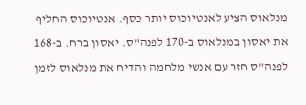מנלאוס הציע לאנטיוכוס יותר כסף. אנטיוכוס החליף את יאסון במנלאוס ב-170 לפנה"ס. יאסון ברח. ב-168 לפנה"ס חזר עם אנשי מלחמה והדיח את מנלאוס לזמן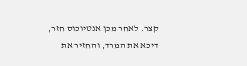קצר. לאחר מכן אנטיוכוס חזר, דיכא את המרד, והחזיר את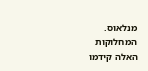מנלאוס. המחלוקות האלה קידמו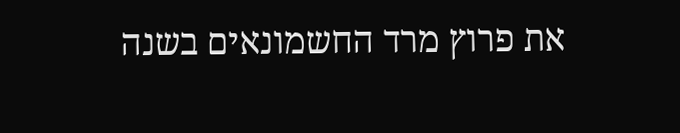את פרוץ מרד החשמונאים בשנה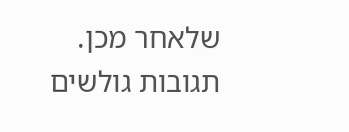שלאחר מכן.
תגובות גולשים